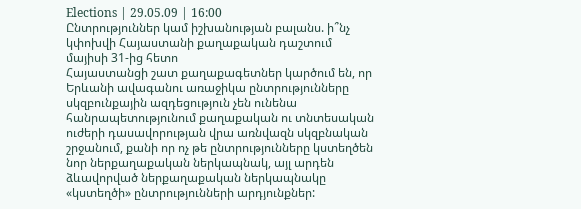Elections | 29.05.09 | 16:00
Ընտրություններ կամ իշխանության բալանս. ի՞նչ կփոխվի Հայաստանի քաղաքական դաշտում մայիսի 31-ից հետո
Հայաստանցի շատ քաղաքագետներ կարծում են, որ Երևանի ավագանու առաջիկա ընտրությունները սկզբունքային ազդեցություն չեն ունենա հանրապետությունում քաղաքական ու տնտեսական ուժերի դասավորության վրա առնվազն սկզբնական շրջանում, քանի որ ոչ թե ընտրությունները կստեղծեն նոր ներքաղաքական ներկապնակ, այլ արդեն ձևավորված ներքաղաքական ներկապնակը «կստեղծի» ընտրությունների արդյունքներ: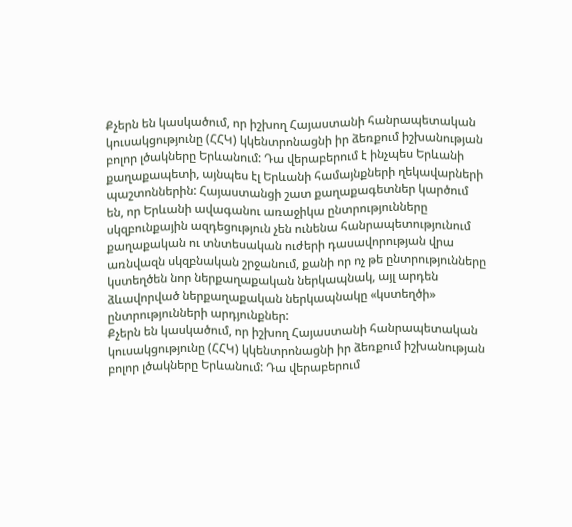Քչերն են կասկածում, որ իշխող Հայաստանի հանրապետական կուսակցությունը (ՀՀԿ) կկենտրոնացնի իր ձեռքում իշխանության բոլոր լծակները Երևանում: Դա վերաբերում է ինչպես Երևանի քաղաքապետի, այնպես էլ Երևանի համայնքների ղեկավարների պաշտոններին: Հայաստանցի շատ քաղաքագետներ կարծում են, որ Երևանի ավագանու առաջիկա ընտրությունները սկզբունքային ազդեցություն չեն ունենա հանրապետությունում քաղաքական ու տնտեսական ուժերի դասավորության վրա առնվազն սկզբնական շրջանում, քանի որ ոչ թե ընտրությունները կստեղծեն նոր ներքաղաքական ներկապնակ, այլ արդեն ձևավորված ներքաղաքական ներկապնակը «կստեղծի» ընտրությունների արդյունքներ:
Քչերն են կասկածում, որ իշխող Հայաստանի հանրապետական կուսակցությունը (ՀՀԿ) կկենտրոնացնի իր ձեռքում իշխանության բոլոր լծակները Երևանում: Դա վերաբերում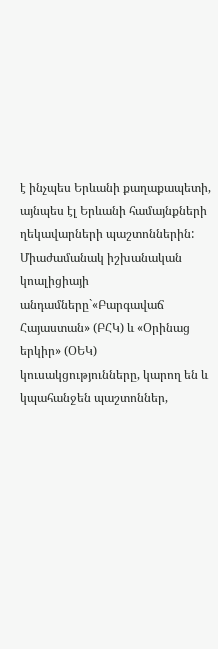է ինչպես Երևանի քաղաքապետի, այնպես էլ Երևանի համայնքների ղեկավարների պաշտոններին:
Միաժամանակ իշխանական կոալիցիայի անդամները`«Բարգավաճ Հայաստան» (ԲՀԿ) և «Օրինաց երկիր» (ՕԵԿ) կուսակցությունները, կարող են և կպահանջեն պաշտոններ,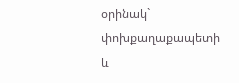օրինակ` փոխքաղաքապետի և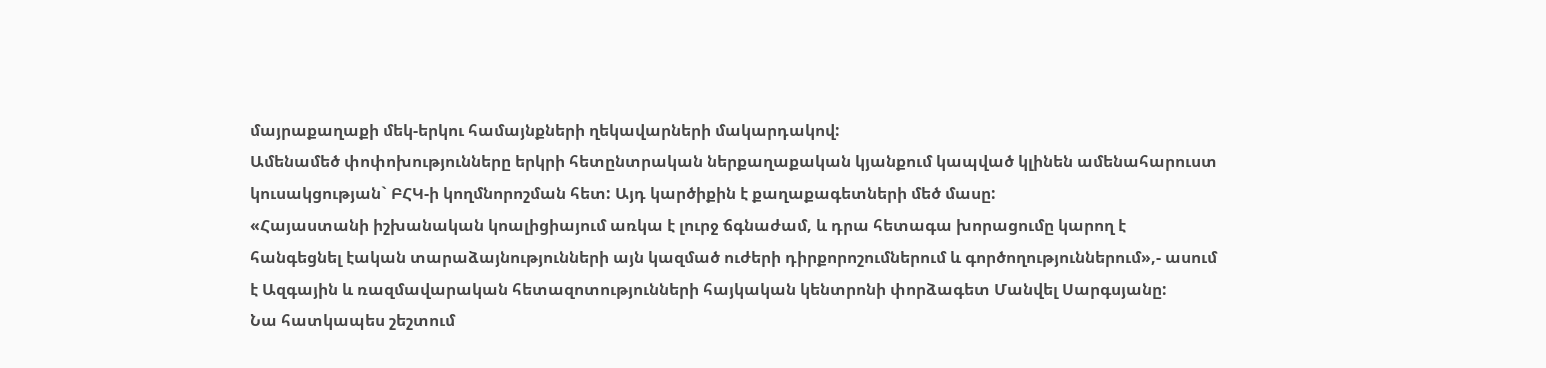մայրաքաղաքի մեկ-երկու համայնքների ղեկավարների մակարդակով:
Ամենամեծ փոփոխությունները երկրի հետընտրական ներքաղաքական կյանքում կապված կլինեն ամենահարուստ կուսակցության` ԲՀԿ-ի կողմնորոշման հետ: Այդ կարծիքին է քաղաքագետների մեծ մասը:
«Հայաստանի իշխանական կոալիցիայում առկա է լուրջ ճգնաժամ, և դրա հետագա խորացումը կարող է հանգեցնել էական տարաձայնությունների այն կազմած ուժերի դիրքորոշումներում և գործողություններում»,- ասում է Ազգային և ռազմավարական հետազոտությունների հայկական կենտրոնի փորձագետ Մանվել Սարգսյանը:
Նա հատկապես շեշտում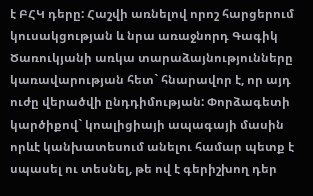է ԲՀԿ դերը: Հաշվի առնելով որոշ հարցերում կուսակցության և նրա առաջնորդ Գագիկ Ծառուկյանի առկա տարաձայնությունները կառավարության հետ` հնարավոր է, որ այդ ուժը վերածվի ընդդիմության: Փորձագետի կարծիքով` կոալիցիայի ապագայի մասին որևէ կանխատեսում անելու համար պետք է սպասել ու տեսնել, թե ով է գերիշխող դեր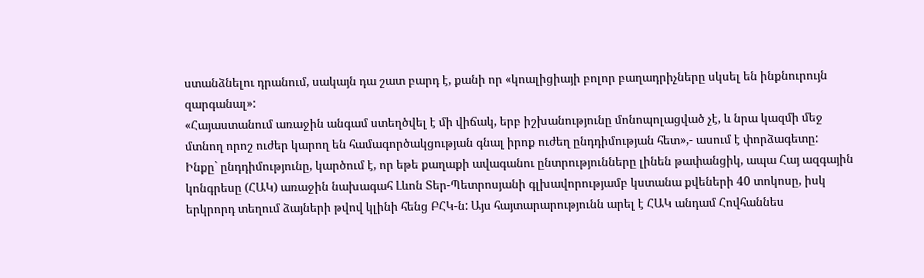ստանձնելու դրանում, սակայն դա շատ բարդ է, քանի որ «կոալիցիայի բոլոր բաղադրիչները սկսել են ինքնուրույն զարգանալ»:
«Հայաստանում առաջին անգամ ստեղծվել է մի վիճակ, երբ իշխանությունը մոնոպոլացված չէ, և նրա կազմի մեջ մտնող որոշ ուժեր կարող են համագործակցության գնալ իրոք ուժեղ ընդդիմության հետ»,- ասում է փորձագետը:
Ինքը` ընդդիմությունը, կարծում է, որ եթե քաղաքի ավագանու ընտրությունները լինեն թափանցիկ, ապա Հայ ազգային կոնգրեսը (ՀԱԿ) առաջին նախագահ Լևոն Տեր-Պետրոսյանի գլխավորությամբ կստանա քվեների 40 տոկոսը, իսկ երկրորդ տեղում ձայների թվով կլինի հենց ԲՀԿ-ն: Այս հայտարարությունն արել է ՀԱԿ անդամ Հովհաննես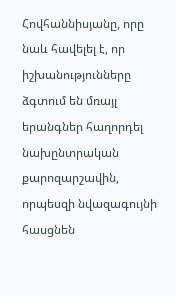Հովհաննիսյանը, որը նաև հավելել է, որ իշխանությունները ձգտում են մռայլ երանգներ հաղորդել նախընտրական քարոզարշավին, որպեսզի նվազագույնի հասցնեն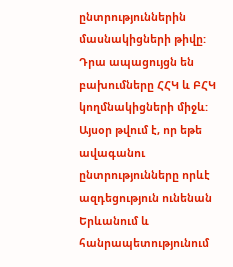ընտրություններին մասնակիցների թիվը: Դրա ապացույցն են բախումները ՀՀԿ և ԲՀԿ կողմնակիցների միջև:
Այսօր թվում է, որ եթե ավագանու ընտրությունները որևէ ազդեցություն ունենան Երևանում և հանրապետությունում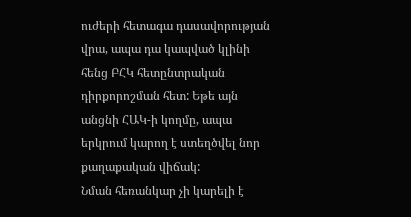ուժերի հետագա դասավորության վրա, ապա դա կապված կլինի հենց ԲՀԿ հետընտրական դիրքորոշման հետ: Եթե այն անցնի ՀԱԿ-ի կողմը, ապա երկրում կարող է ստեղծվել նոր քաղաքական վիճակ:
Նման հեռանկար չի կարելի է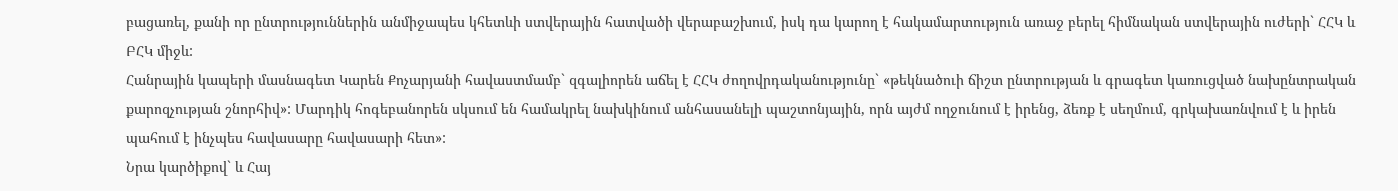բացառել, քանի որ ընտրություններին անմիջապես կհետևի ստվերային հատվածի վերաբաշխում, իսկ դա կարող է հակամարտություն առաջ բերել հիմնական ստվերային ուժերի` ՀՀԿ և ԲՀԿ միջև:
Հանրային կապերի մասնագետ Կարեն Քոչարյանի հավաստմամբ` զգալիորեն աճել է ՀՀԿ ժողովրդականությունը` «թեկնածուի ճիշտ ընտրության և գրագետ կառուցված նախընտրական քարոզչության շնորհիվ»: Մարդիկ հոգեբանորեն սկսում են համակրել նախկինում անհասանելի պաշտոնյային, որն այժմ ողջունում է իրենց, ձեռք է սեղմում, գրկախառնվում է և իրեն պահում է ինչպես հավասարը հավասարի հետ»:
Նրա կարծիքով` և Հայ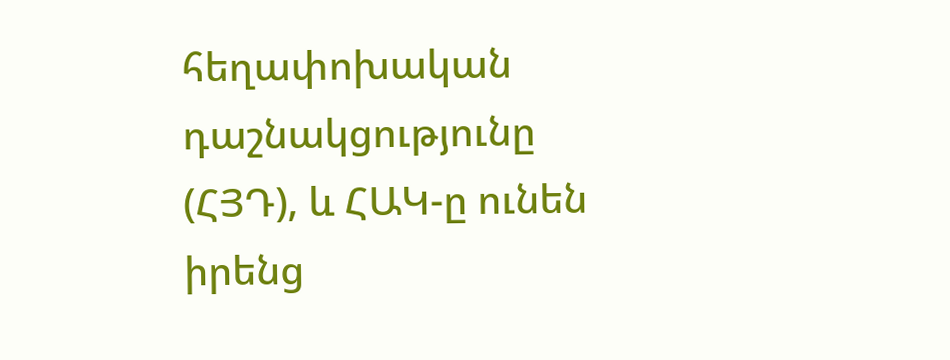հեղափոխական դաշնակցությունը (ՀՅԴ), և ՀԱԿ-ը ունեն իրենց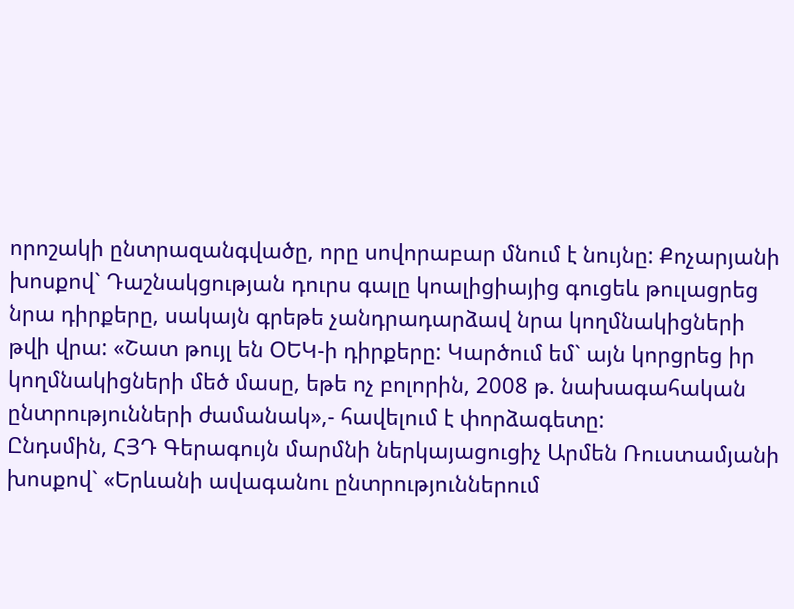որոշակի ընտրազանգվածը, որը սովորաբար մնում է նույնը: Քոչարյանի խոսքով` Դաշնակցության դուրս գալը կոալիցիայից գուցեև թուլացրեց նրա դիրքերը, սակայն գրեթե չանդրադարձավ նրա կողմնակիցների թվի վրա: «Շատ թույլ են ՕԵԿ-ի դիրքերը: Կարծում եմ` այն կորցրեց իր կողմնակիցների մեծ մասը, եթե ոչ բոլորին, 2008 թ. նախագահական ընտրությունների ժամանակ»,- հավելում է փորձագետը:
Ընդսմին, ՀՅԴ Գերագույն մարմնի ներկայացուցիչ Արմեն Ռուստամյանի խոսքով` «Երևանի ավագանու ընտրություններում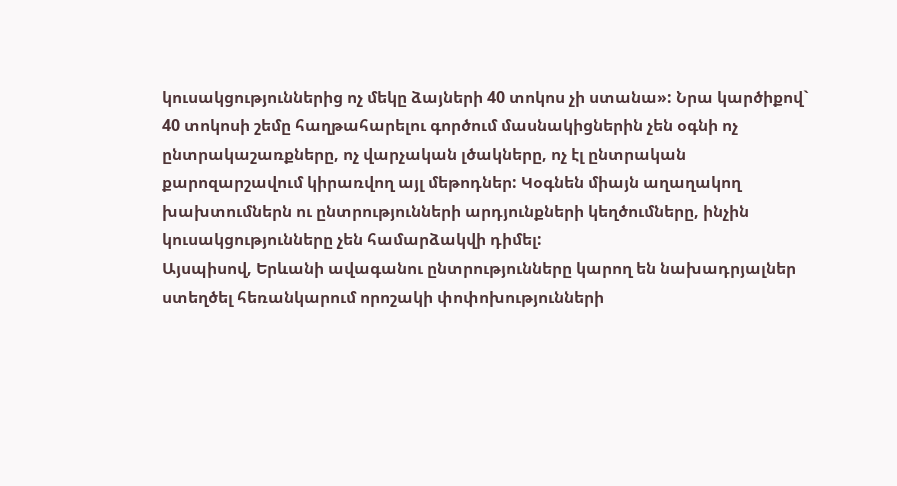կուսակցություններից ոչ մեկը ձայների 40 տոկոս չի ստանա»: Նրա կարծիքով` 40 տոկոսի շեմը հաղթահարելու գործում մասնակիցներին չեն օգնի ոչ ընտրակաշառքները, ոչ վարչական լծակները, ոչ էլ ընտրական քարոզարշավում կիրառվող այլ մեթոդներ: Կօգնեն միայն աղաղակող խախտումներն ու ընտրությունների արդյունքների կեղծումները, ինչին կուսակցությունները չեն համարձակվի դիմել:
Այսպիսով, Երևանի ավագանու ընտրությունները կարող են նախադրյալներ ստեղծել հեռանկարում որոշակի փոփոխությունների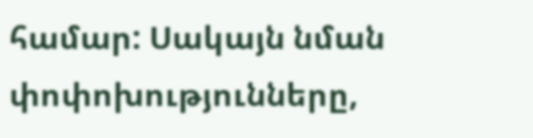համար: Սակայն նման փոփոխությունները,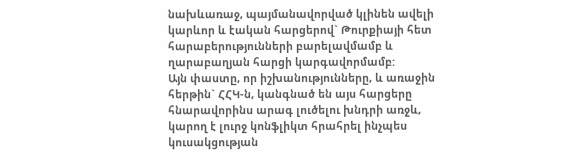նախևառաջ, պայմանավորված կլինեն ավելի կարևոր և էական հարցերով` Թուրքիայի հետ հարաբերությունների բարելավմամբ և ղարաբաղյան հարցի կարգավորմամբ:
Այն փաստը, որ իշխանությունները, և առաջին հերթին` ՀՀԿ-ն, կանգնած են այս հարցերը հնարավորինս արագ լուծելու խնդրի առջև, կարող է լուրջ կոնֆլիկտ հրահրել ինչպես կուսակցության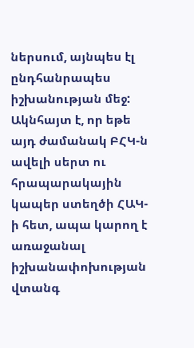ներսում, այնպես էլ ընդհանրապես իշխանության մեջ: Ակնհայտ է, որ եթե այդ ժամանակ ԲՀԿ-ն ավելի սերտ ու հրապարակային կապեր ստեղծի ՀԱԿ-ի հետ, ապա կարող է առաջանալ իշխանափոխության վտանգ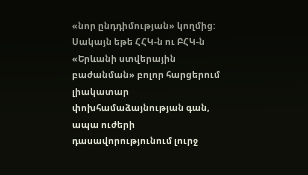«նոր ընդդիմության» կողմից: Սակայն եթե ՀՀԿ-ն ու ԲՀԿ-ն «Երևանի ստվերային բաժանման» բոլոր հարցերում լիակատար փոխհամաձայնության գան, ապա ուժերի դասավորությունում լուրջ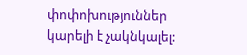փոփոխություններ կարելի է չակնկալել: